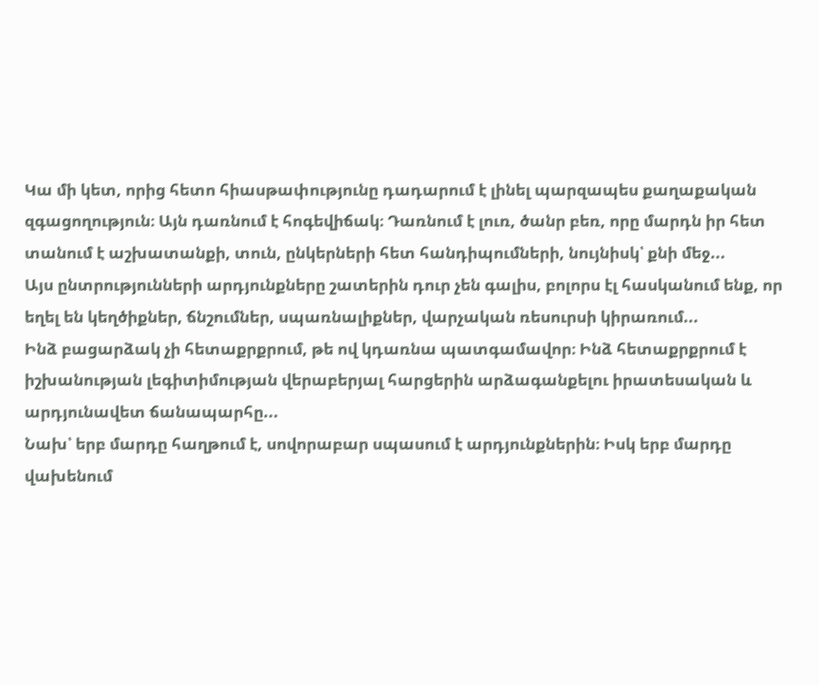Կա մի կետ, որից հետո հիասթափությունը դադարում է լինել պարզապես քաղաքական զգացողություն։ Այն դառնում է հոգեվիճակ։ Դառնում է լուռ, ծանր բեռ, որը մարդն իր հետ տանում է աշխատանքի, տուն, ընկերների հետ հանդիպումների, նույնիսկ՝ քնի մեջ...
Այս ընտրությունների արդյունքները շատերին դուր չեն գալիս, բոլորս էլ հասկանում ենք, որ եղել են կեղծիքներ, ճնշումներ, սպառնալիքներ, վարչական ռեսուրսի կիրառում...
Ինձ բացարձակ չի հետաքրքրում, թե ով կդառնա պատգամավոր։ Ինձ հետաքրքրում է իշխանության լեգիտիմության վերաբերյալ հարցերին արձագանքելու իրատեսական և արդյունավետ ճանապարհը...
Նախ՝ երբ մարդը հաղթում է, սովորաբար սպասում է արդյունքներին։ Իսկ երբ մարդը վախենում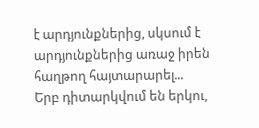է արդյունքներից, սկսում է արդյունքներից առաջ իրեն հաղթող հայտարարել...
Երբ դիտարկվում են երկու,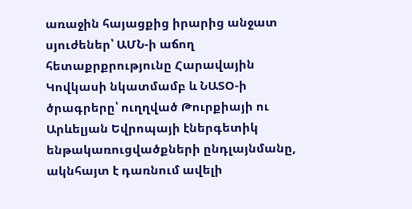առաջին հայացքից իրարից անջատ սյուժեներ՝ ԱՄՆ-ի աճող հետաքրքրությունը Հարավային Կովկասի նկատմամբ և ՆԱՏՕ-ի ծրագրերը՝ ուղղված Թուրքիայի ու Արևելյան Եվրոպայի էներգետիկ ենթակառուցվածքների ընդլայնմանը, ակնհայտ է դառնում ավելի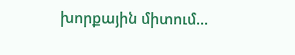խորքային միտում...